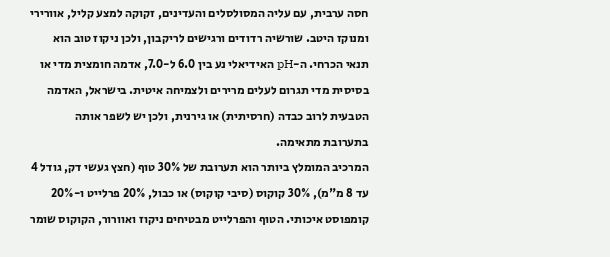חסה ערבית, עם עליה המסולסלים והעדינים, זקוקה למצע קליל, אוורירי ומנוקז היטב. שורשיה רדודים ורגישים לריקבון, ולכן ניקוז טוב הוא תנאי הכרחי. ה-pH האידיאלי נע בין 6.0 ל-7.0, אדמה חומצית מדי או בסיסית מדי תגרום לעלים מרירים ולצמיחה איטית. בישראל, האדמה הטבעית לרוב כבדה (חרסיתית) או גירנית, ולכן יש לשפר אותה בתערובת מתאימה.
המרכיב המומלץ ביותר הוא תערובת של 30% טוף (חצץ געשי דק, גודל 4 עד 8 מ"מ), 30% קוקוס (סיבי קוקוס) או כבול, 20% פרלייט ו-20% קומפוסט איכותי. הטוף והפרלייט מבטיחים ניקוז ואוורור, הקוקוס שומר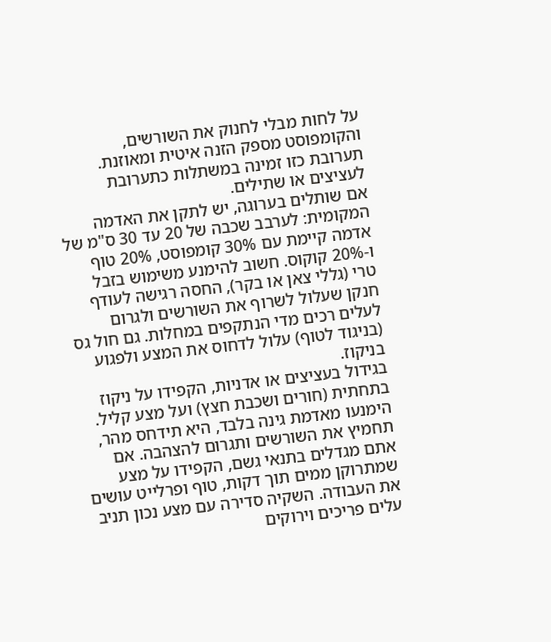על לחות מבלי לחנוק את השורשים, והקומפוסט מספק הזנה איטית ומאוזנת. תערובת כזו זמינה במשתלות כתערובת לעציצים או שתילים.
אם שותלים בערוגה, יש לתקן את האדמה המקומית: לערבב שכבה של 20 עד 30 ס"מ של אדמה קיימת עם 30% קומפוסט, 20% טוף ו-20% קוקוס. חשוב להימנע משימוש בזבל טרי (גללי צאן או בקר), החסה רגישה לעודף חנקן שעלול לשרוף את השורשים ולגרום לעלים רכים מדי הנתקפים במחלות. גם חול גס (בניגוד לטוף) עלול לדחוס את המצע ולפגוע בניקוז.
בגידול בעציצים או אדניות, הקפידו על ניקוז בתחתית (חורים ושכבת חצץ) ועל מצע קליל. הימנעו מאדמת גינה בלבד, היא תידחס מהר, תחמיץ את השורשים ותגרום להצהבה. אם אתם מגדלים בתנאי גשם, הקפידו על מצע שמתרוקן ממים תוך דקות, טוף ופרלייט עושים את העבודה. השקיה סדירה עם מצע נכון תניב עלים פריכים וירוקים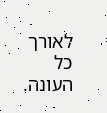לאורך כל העונה.